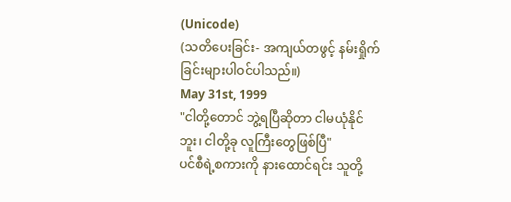(Unicode)
(သတိပေးခြင်း- အကျယ်တဖွင့် နမ်းရှိုက်ခြင်းများပါဝင်ပါသည်။)
May 31st, 1999
"ငါတို့တောင် ဘွဲ့ရပြီဆိုတာ ငါမယုံနိုင်ဘူး၊ ငါတို့ခု လူကြီးတွေဖြစ်ပြီ"
ပင်စီရဲ့စကားကို နားထောင်ရင်း သူတို့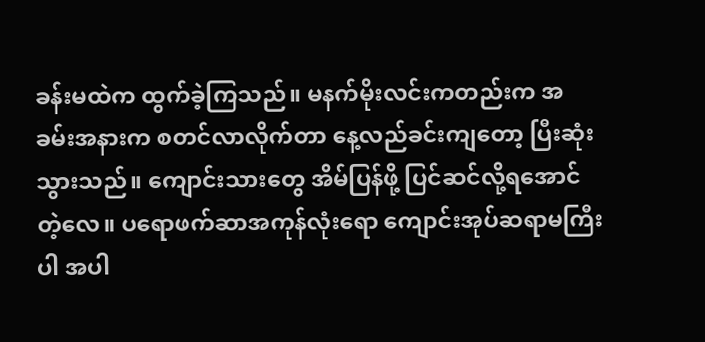ခန်းမထဲက ထွက်ခဲ့ကြသည်။ မနက်မိုးလင်းကတည်းက အခမ်းအနားက စတင်လာလိုက်တာ နေ့လည်ခင်းကျတော့ ပြီးဆုံးသွားသည်။ ကျောင်းသားတွေ အိမ်ပြန်ဖို့ ပြင်ဆင်လို့ရအောင်တဲ့လေ။ ပရောဖက်ဆာအကုန်လုံးရော ကျောင်းအုပ်ဆရာမကြီးပါ အပါ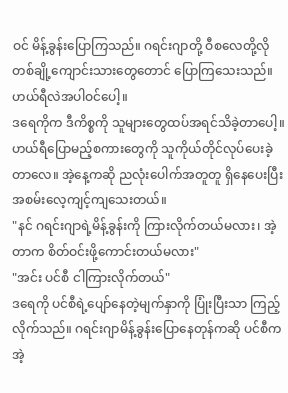ဝင် မိန့်ခွန်းပြောကြသည်။ ဂရင်းဂျာတို့ ဝီစလေတို့လို တစ်ချို့ကျောင်းသားတွေတောင် ပြောကြသေးသည်။ ဟယ်ရီလဲအပါဝင်ပေါ့။
ဒရေကိုက ဒီကိစ္စကို သူများတွေထပ်အရင်သိခဲ့တာပေါ့။ ဟယ်ရီပြောမည့်စကားတွေကို သူကိုယ်တိုင်လုပ်ပေးခဲ့တာလေ။ အဲ့နေ့ကဆို ညလုံးပေါက်အတူတူ ရှိနေပေးပြီး အစမ်းလေ့ကျင့်ကျသေးတယ်။
"နင် ဂရင်းဂျာရဲ့မိန့်ခွန်းကို ကြားလိုက်တယ်မလား၊ အဲ့တာက စိတ်ဝင်းဖို့ကောင်းတယ်မလား"
"အင်း ပင်စီ ငါကြားလိုက်တယ်"
ဒရေကို ပင်စီရဲ့ပျော်နေတဲ့မျက်နှာကို ပြုံးပြီးသာ ကြည့်လိုက်သည်။ ဂရင်းဂျာမိန့်ခွန်းပြောနေတုန်ကဆို ပင်စီက အဲ့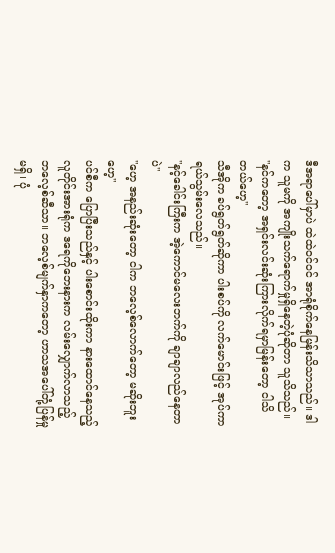ဒီအရာပေါ်မှာပဲ ထဲထဲဝင်ဝင် အာရုံစိုက်နေမြန်းသိသာသည်။ ဒါက သူမကို အကျိုးသက်ရောက်မှုရှိနေတဲ့ပုံဆိုတာ သူသိသည်။
"နင်ကတော့ အရှင်းလင်းဆုံးကြားလိုက်ရမှာမြန်းတော့ ငါသိတယ်ဟေ့"
သီအိုက ခပ်ရွတ်ရွတ်ဆိုကာ ပါးစပ်ကို လက်မောင်းဖြင့် အုပ်ကာ ရယ်သွမ်းလေသည်။
"နင့်ခေါင်းကြီးက အဲ့ကောင်မလေးဘက်ကို ချာချာလည်နေတာပဲ"
"ဟေ့ အနည်းဆုံးတော့ ငါက ဘလေ့စ်လောက်တော့ မဆိုးဘူးဟေ့"
ပင်စီက ပြောပြီးသည်နှင့် ပါးစောင်းထိုးကာ နားထောင်နေသည့်လူတိုင်းအားရုံက ဒရေကိုဘေးနားက လမ်းလျှောက်လာသည့် ဘလေ့စ်ဆီသာ။ ဘလေ့စ်မျက်နှာကတော့ ဟာသအပေါ်တုံ့ပြန်မှုမရှိ၊ ပုံ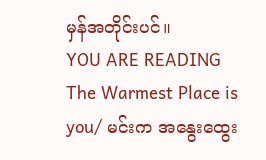မှန်အတိုင်းပင်။
YOU ARE READING
The Warmest Place is you/ မင်းက အနွေးထွေး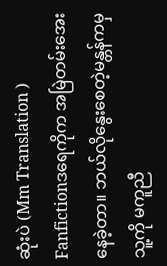ဆုံးပဲ (Mm Translation )
Fanfictionဒရေကိုက အမြဲတမ်းအေးနေခဲ့တာ။ ဘယ်လိုနွေးစေတဲ့မန္တန်ကမှ သူ့ကို မကူညီ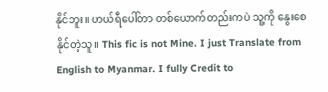နိုင်ဘူး။ ဟယ်ရီပေါ်တာ တစ်ယောက်တည်းကပဲ သူ့ကို နွေးစေနိုင်တဲ့သူ။ This fic is not Mine. I just Translate from English to Myanmar. I fully Credit to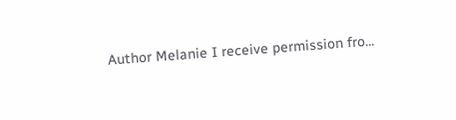Author Melanie I receive permission fro...